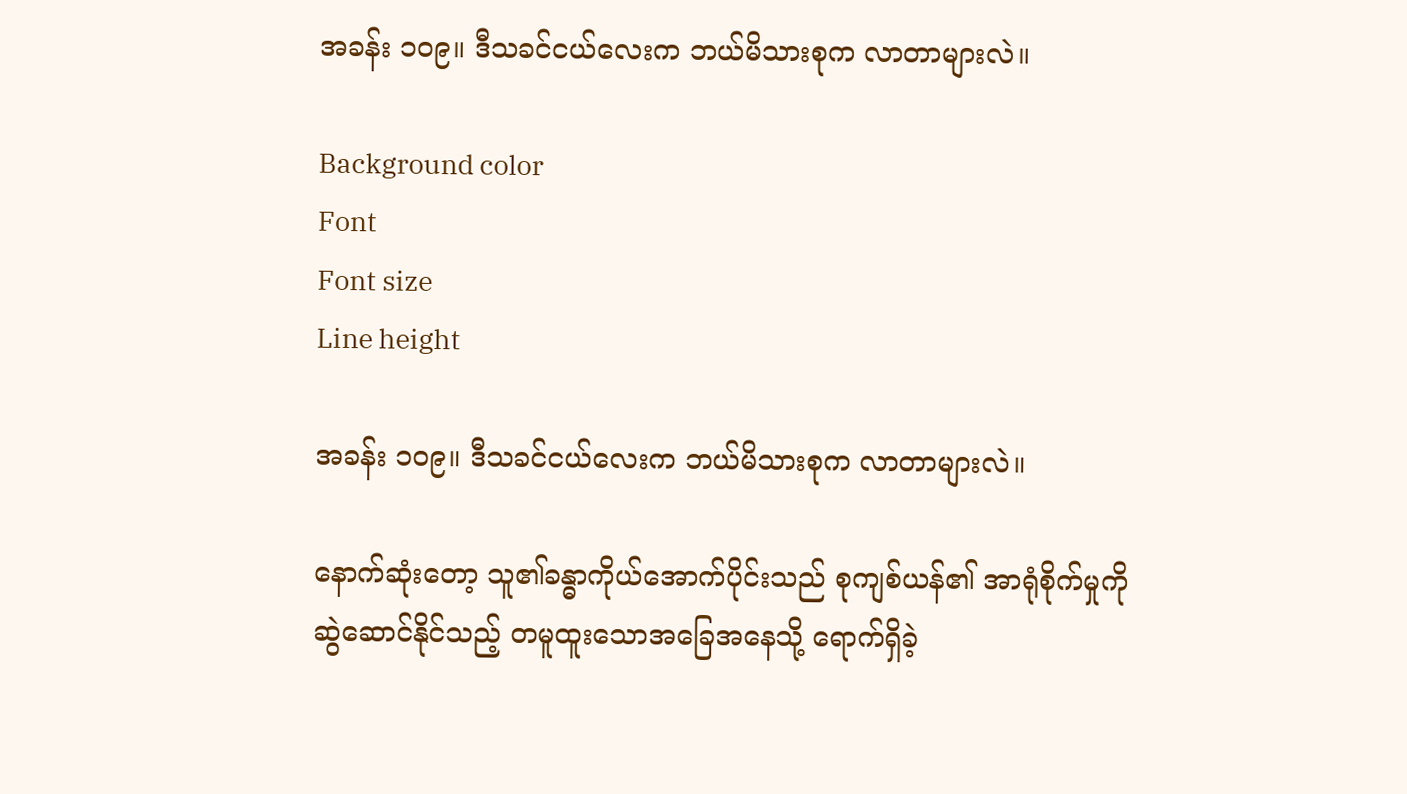အခန်း ၁၀၉။ ဒီသခင်ငယ်လေးက ဘယ်မိသားစုက လာတာများလဲ။

Background color
Font
Font size
Line height

အခန်း ၁၀၉။ ဒီသခင်ငယ်လေးက ဘယ်မိသားစုက လာတာများလဲ။

နောက်ဆုံးတော့ သူ၏ခန္ဓာကိုယ်အောက်ပိုင်းသည် စုကျစ်ယန်၏ အာရုံစိုက်မှုကို ဆွဲဆောင်နိုင်သည့် တမူထူးသောအခြေအနေသို့ ရောက်ရှိခဲ့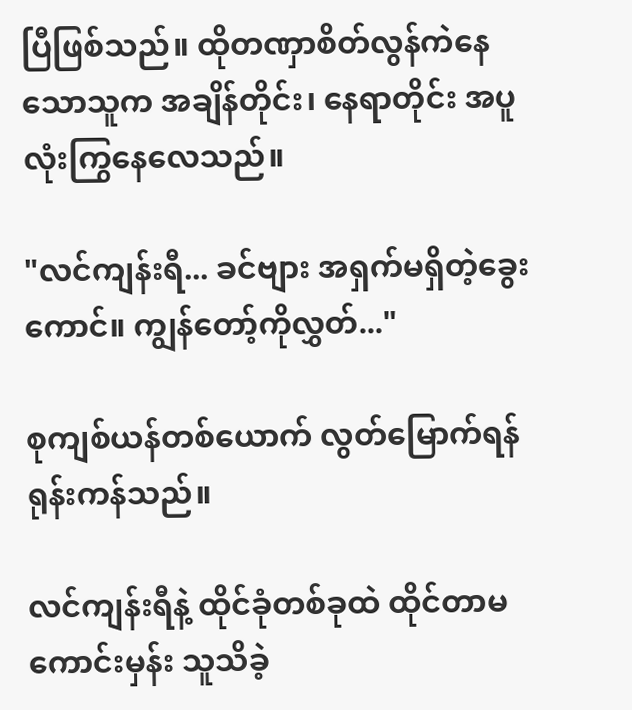ပြီဖြစ်သည်။ ထိုတဏှာစိတ်လွန်ကဲနေသောသူက အချိန်တိုင်း၊ နေရာတိုင်း အပူလုံးကြွနေလေသည်။

"လင်ကျန်းရီ... ခင်ဗျား အရှက်မရှိတဲ့ခွေးကောင်။ ကျွန်တော့်ကိုလွှတ်..."

စုကျစ်ယန်တစ်ယောက် လွတ်မြောက်ရန် ရုန်းကန်သည်။

လင်ကျန်းရီနဲ့ ထိုင်ခုံတစ်ခုထဲ ထိုင်တာမကောင်းမှန်း သူသိခဲ့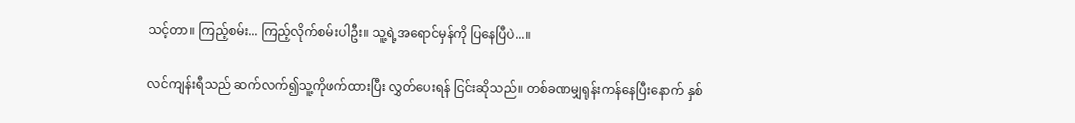သင့်တာ။ ကြည့်စမ်း... ကြည့်လိုက်စမ်းပါဦး။ သူ့ရဲ့အရောင်မှန်ကို ပြနေပြီပဲ...။

လင်ကျန်းရီသည် ဆက်လက်၍သူ့ကိုဖက်ထားပြီး လွှတ်ပေးရန် ငြင်းဆိုသည်။ တစ်ခဏမျှရုန်းကန်နေပြီးနောက် နှစ်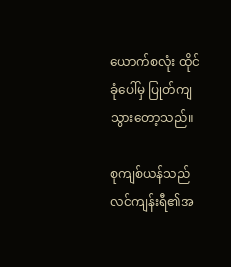ယောက်စလုံး ထိုင်ခုံပေါ်မှ ပြုတ်ကျသွားတော့သည်။

စုကျစ်ယန်သည် လင်ကျန်းရီ၏အ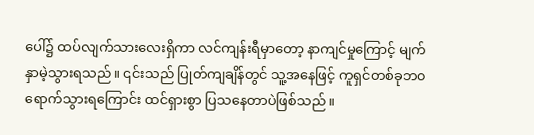ပေါ်၌ ထပ်လျက်သားလေးရှိကာ လင်ကျန်းရီမှာတော့ နာကျင်မှုကြောင့် မျက်နှာမဲ့သွားရသည်။ ၎င်းသည် ပြုတ်ကျချိန်တွင် သူ့အနေဖြင့် ကူရှင်တစ်ခုဘ၀ရောက်သွားရကြောင်း ထင်ရှားစွာ ပြသနေတာပဲဖြစ်သည်။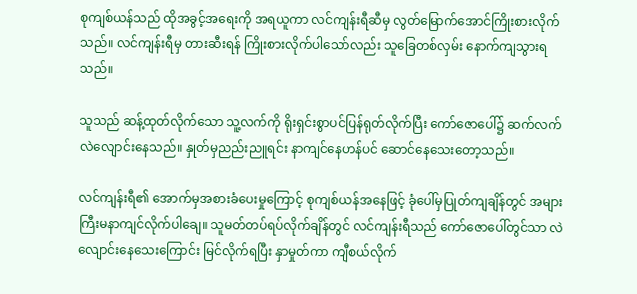စုကျစ်ယန်သည် ထိုအခွင့်အရေးကို အရယူကာ လင်ကျန်းရီဆီမှ လွတ်မြောက်အောင်ကြိုးစားလိုက်သည်။ လင်ကျန်းရီမှ တားဆီးရန် ကြိုးစားလိုက်ပါသော်လည်း သူခြေတစ်လှမ်း နောက်ကျသွားရသည်။

သူသည် ဆန့်ထုတ်လိုက်သော သူ့လက်ကို ရိုးရှင်းစွာပင်ပြန်ရုတ်လိုက်ပြီး ကော်ဇောပေါ်၌ ဆက်လက်လဲလျောင်းနေသည်။ နှုတ်မှညည်းညူရင်း နာကျင်နေဟန်ပင် ဆောင်နေသေးတော့သည်။

လင်ကျန်းရီ၏ အောက်မှအစားခံပေးမှုကြောင့် စုကျစ်ယန်အနေဖြင့် ခုံပေါ်မှပြုတ်ကျချိန်တွင် အများကြီးမနာကျင်လိုက်ပါချေ။ သူမတ်တပ်ရပ်လိုက်ချိန်တွင် လင်ကျန်းရီသည် ကော်ဇောပေါ်တွင်သာ လဲလျောင်းနေသေးကြောင်း မြင်လိုက်ရပြီး နှာမှုတ်ကာ ကျီစယ်လိုက်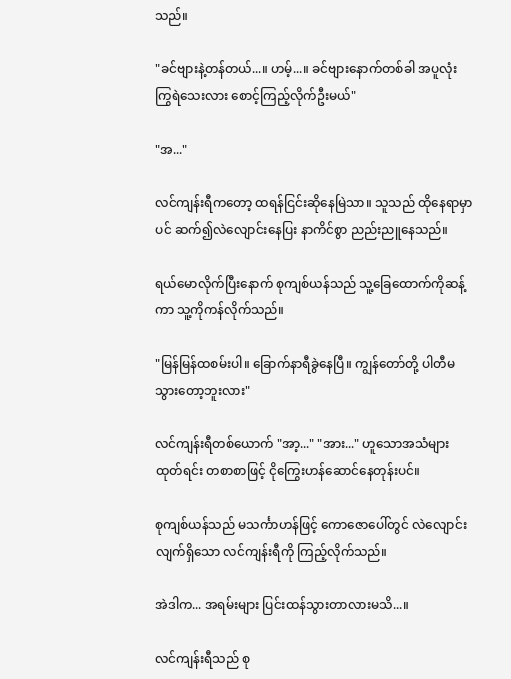သည်။

"ခင်ဗျားနဲ့တန်တယ်...။ ဟမ့်...။ ခင်ဗျားနောက်တစ်ခါ အပူလုံးကြွရဲသေးလား စောင့်ကြည့်လိုက်ဦးမယ်"

"အ..."

လင်ကျန်းရီကတော့ ထရန်ငြင်းဆိုနေမြဲသာ။ သူသည် ထိုနေရာမှာပင် ဆက်၍လဲလျောင်းနေပြး နာကိင်စွာ ညည်းညူနေသည်။

ရယ်မောလိုက်ပြီးနောက် စုကျစ်ယန်သည် သူ့ခြေထောက်ကိုဆန့်ကာ သူ့ကိုကန်လိုက်သည်။

"မြန်မြန်ထစမ်းပါ။ ခြောက်နာရီခွဲနေပြီ။ ကျွန်တော်တို့ ပါတီမသွားတော့ဘူးလား"

လင်ကျန်းရီတစ်ယောက် "အာ့..." "အား..." ဟူသောအသံများထုတ်ရင်း တစာစာဖြင့် ငိုကြွေးဟန်ဆောင်နေတုန်းပင်။

စုကျစ်ယန်သည် မသင်္ကာဟန်ဖြင့် ကောဇောပေါ်တွင် လဲလျောင်းလျက်ရှိသော လင်ကျန်းရီကို ကြည့်လိုက်သည်။

အဲဒါက... အရမ်းများ ပြင်းထန်သွားတာလားမသိ...။

လင်ကျန်းရီသည် စု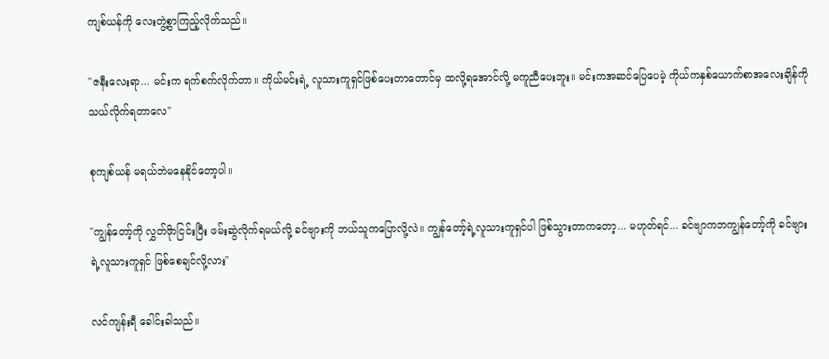ကျစ်ယန်ကို လေးတွဲ့စွာကြည့်လိုက်သည်။

"ဇနီးလေးရာ... မင်းက ရက်စက်လိုက်တာ။ ကိုယ်မင်းရဲ့ လူသားကူရှင်ဖြစ်ပေးတာတောင်မှ ထလို့ရအောင်လို့ မကူညီပေးဘူး။ မင်းကအဆင်ပြေပေမဲ့ ကိုယ်ကနှစ်ယောက်စာအလေးချိန်ကို သယ်လိုက်ရတာလေ"

စုကျစ်ယန် မရယ်ဘဲမနေနိုင်တော့ပါ။

"ကျွန်တော့်ကို လွှတ်ဖိုာငြင်းပြီး ဖမ်းဆွဲလိုက်ရမယ်လို့ ခင်ဗျားကို ဘယ်သူကပြောလို့လဲ။ ကျွန်တော့်ရဲ့လူသားကူရှင်ပါ ဖြစ်သွားတာကတော့... မဟုတ်ရင်... ခင်ဗျာကဘကျွန်တော့်ကို ခင်ဗျားရဲ့လူသားကူရှင် ဖြစ်စေချင်လို့လား"

လင်ကျန်းရီ ခေါင်းခါသည်။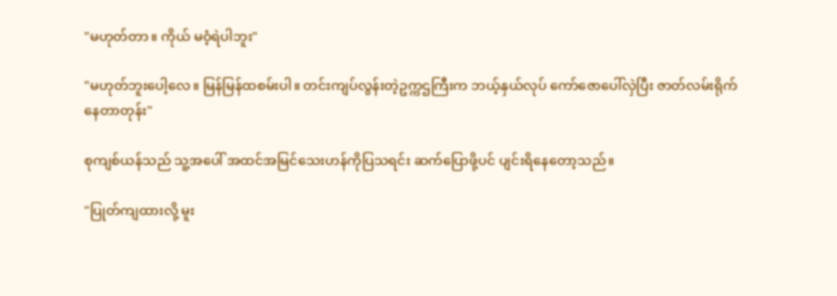"မဟုတ်တာ။ ကိုယ် မဝံ့ရဲပါဘူး"

"မဟုတ်ဘူးပေါ့လေ။ မြန်မြန်ထစမ်းပါ။ တင်းကျပ်လွန်းတဲ့ဥက္ကဌကြီးက ဘယ့်နှယ်လုပ် ကော်ဇောပေါ်လှဲပြီး ဇာတ်လမ်းရိုက်နေတာတုန်း"

စုကျစ်ယန်သည် သူ့အပေါ် အထင်အမြင်သေးဟန်ကိုပြသရင်း ဆက်ပြောဖို့ပင် ပျင်းရိနေတော့သည်။

"ပြုတ်ကျထားလို့ မူး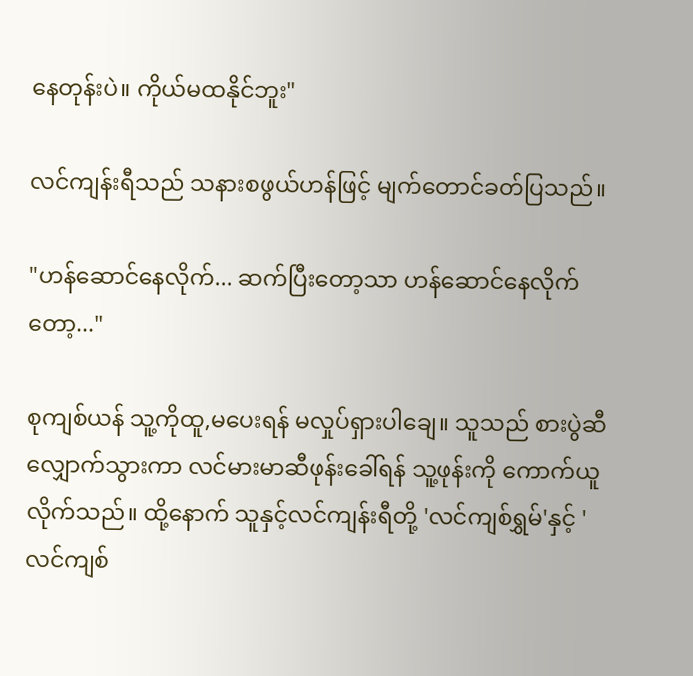နေတုန်းပဲ။ ကိုယ်မထနိုင်ဘူး"

လင်ကျန်းရီသည် သနားစဖွယ်ဟန်ဖြင့် မျက်တောင်ခတ်ပြသည်။

"ဟန်ဆောင်နေလိုက်... ဆက်ပြီးတော့သာ ဟန်ဆောင်နေလိုက်တော့..."

စုကျစ်ယန် သူ့ကိုထူ,မပေးရန် မလှုပ်ရှားပါချေ။ သူသည် စားပွဲဆီလျှောက်သွားကာ လင်မားမာဆီဖုန်းခေါ်ရန် သူ့ဖုန်းကို ကောက်ယူလိုက်သည်။ ထို့နောက် သူနှင့်လင်ကျန်းရီတို့ 'လင်ကျစ်ရွှမ်'နှင့် 'လင်ကျစ်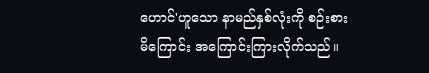ဟောင်'ဟူသော နာမည်နှစ်လုံးကို စဉ်းစားမိကြောင်း အကြောင်းကြားလိုက်သည်။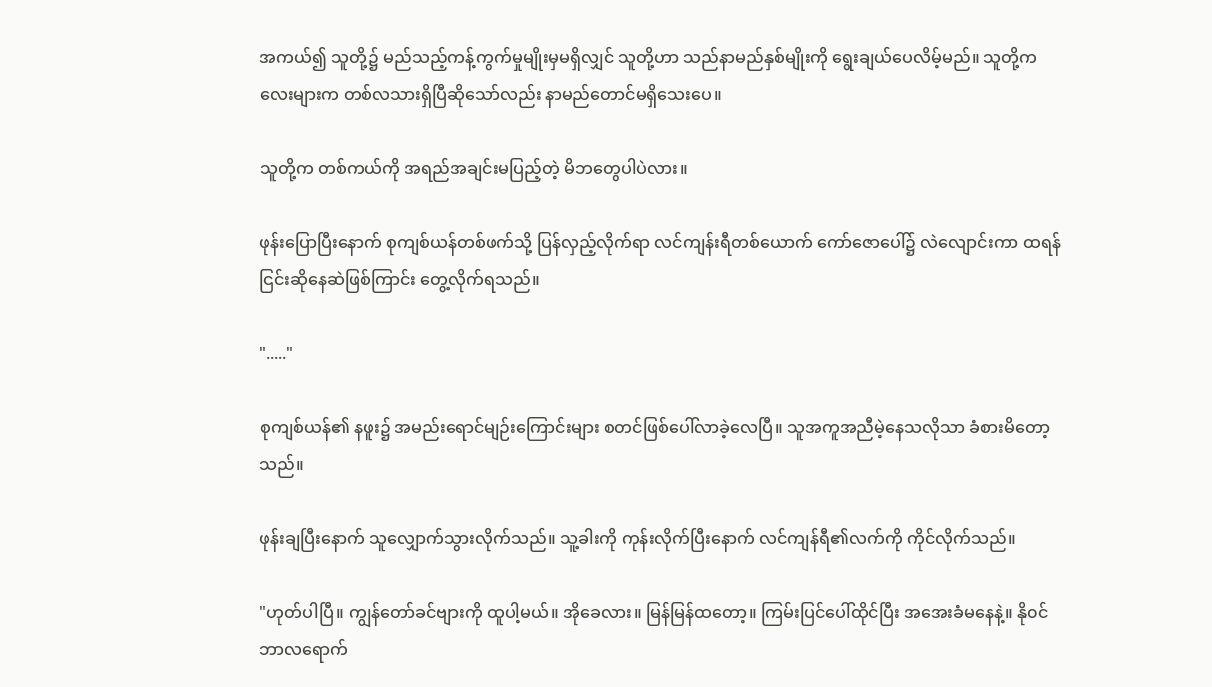အကယ်၍ သူတို့၌ မည်သည့်ကန့်ကွက်မှုမျိုးမှမရှိလျှင် သူတို့ဟာ သည်နာမည်နှစ်မျိုးကို ရွေးချယ်ပေလိမ့်မည်။ သူတို့ကလေးများက တစ်လသားရှိပြီဆိုသော်လည်း နာမည်တောင်မရှိသေးပေ။

သူတို့က တစ်ကယ်ကို အရည်အချင်းမပြည့်တဲ့ မိဘတွေပါပဲလား။

ဖုန်းပြောပြီးနောက် စုကျစ်ယန်တစ်ဖက်သို့ ပြန်လှည့်လိုက်ရာ လင်ကျန်းရီတစ်ယောက် ကော်ဇောပေါ်၌ လဲလျောင်းကာ ထရန် ငြင်းဆိုနေဆဲဖြစ်ကြာင်း တွေ့လိုက်ရသည်။

"....."

စုကျစ်ယန်၏ နဖူး၌ အမည်းရောင်မျဉ်းကြောင်းများ စတင်ဖြစ်ပေါ်လာခဲ့လေပြီ။ သူအကူအညီမဲ့နေသလိုသာ ခံစားမိတော့သည်။

ဖုန်းချပြီးနောက် သူလျှောက်သွားလိုက်သည်။ သူ့ခါးကို ကုန်းလိုက်ပြီးနောက် လင်ကျန်ရီ၏လက်ကို ကိုင်လိုက်သည်။

"ဟုတ်ပါပြီ။ ကျွန်တော်ခင်ဗျားကို ထူပါ့မယ်။ အိုခေလား။ မြန်မြန်ထတော့။ ကြမ်းပြင်ပေါ်ထိုင်ပြီး အအေးခံမနေနဲ့။ နို၀င်ဘာလရောက်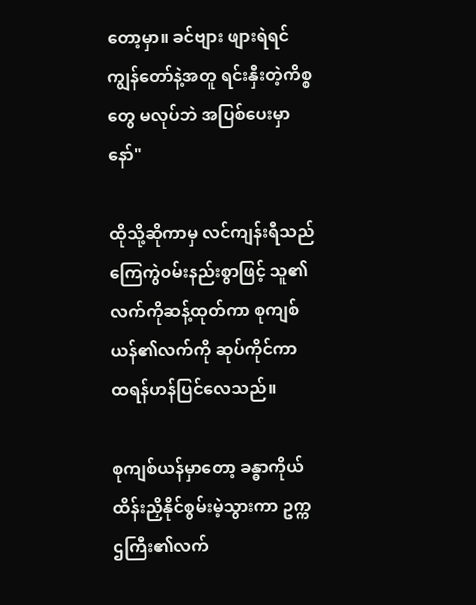တော့မှာ။ ခင်ဗျား ဖျားရဲရင် ကျွန်တော်နဲ့အတူ ရင်းနှီးတဲ့ကိစ္စတွေ မလုပ်ဘဲ အပြစ်ပေးမှာနော်"

ထိုသို့ဆိုကာမှ လင်ကျန်းရီသည် ကြေကွဲ၀မ်းနည်းစွာဖြင့် သူ၏လက်ကိုဆန့်ထုတ်ကာ စုကျစ်ယန်၏လက်ကို ဆုပ်ကိုင်ကာ ထရန်ဟန်ပြင်လေသည်။

စုကျစ်ယန်မှာတော့ ခန္ဓာကိုယ်ထိန်းညှိနိုင်စွမ်းမဲ့သွားကာ ဥက္ကဌကြီး၏လက်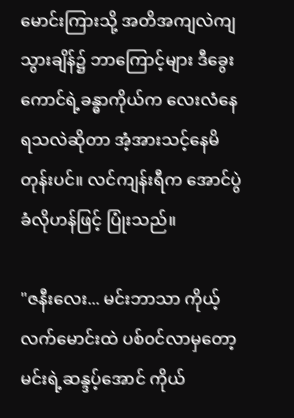မောင်းကြားသို့ အတိအကျလဲကျသွားချိန်၌ ဘာကြောင့်များ ဒီခွေးကောင်ရဲ့ခန္ဓာကိုယ်က လေးလံနေရသလဲဆိုတာ အံ့အားသင့်နေမိတုန်းပင်။ လင်ကျန်းရီက အောင်ပွဲခံလိုဟန်ဖြင့် ပြုံးသည်။

"ဇနီးလေး... မင်းဘာသာ ကိုယ့်လက်မောင်းထဲ ပစ်၀င်လာမှတော့ မင်းရဲ့ဆန္ဒပ့်အောင် ကိုယ်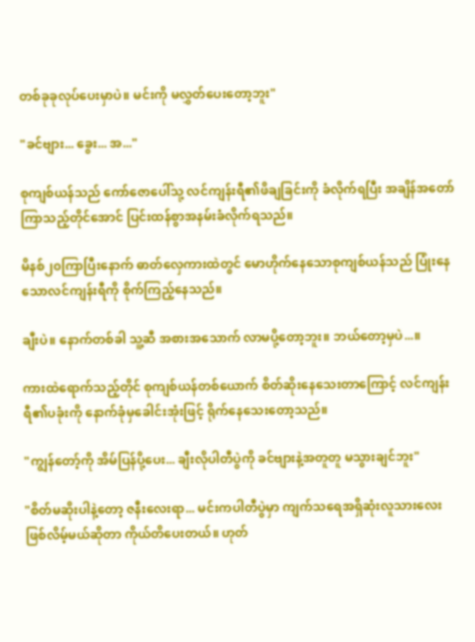တစ်ခုခုလုပ်ပေးမှာပဲ။ မင်းကို မလွှတ်ပေးတော့ဘူး"

"ခင်ဗျား... ခွေး... အ..."

စုကျစ်ယန်သည် ကော်ဇောပေါ်သု့ လင်ကျန်းရီ၏ဖိချခြင်းကို ခံလိုက်ရပြီး အချိန်အတော်ကြာသည့်တိုင်အောင် ပြင်းထန်စွာအနမ်းခံလိုက်ရသည်။

မိနစ်၂၀ကြာပြီးနောက် ဓာတ်လှေကားထဲတွင် မောဟိုက်နေသောစုကျစ်ယန်သည် ပြုံးနေသောလင်ကျန်းရီကို စိုက်ကြည့်နေသည်။

ချီးပဲ။ နောက်တစ်ခါ သူ့ဆီ အစားအသောက် လာမပို့တော့ဘူး။ ဘယ်တော့မှပဲ...။

ကားထဲရောက်သည့်တိုင် စုကျစ်ယန်တစ်ယောက် စိတ်ဆိုးနေသေးတာကြောင့် လင်ကျန်းရီ၏ပခုံးကို နောက်ခုံမှခေါင်းအုံးဖြင့် ရိုက်နေသေးတော့သည်။

"ကျွန်တော့်ကို အိမ်ပြန်ပို့ပေး... ချီးလိုပါတီပွဲကို ခင်ဗျားနဲ့အတူတူ မသွားချင်ဘူး"

"စိတ်မဆိုးပါနဲ့တော့ ဇနီးလေးရာ... မင်းကပါတီပွဲမှာ ကျက်သရေအရှိဆုံးလူသားလေး ဖြစ်လိမ့်မယ်ဆိုတာ ကိုယ်တိပေးတယ်။ ဟုတ်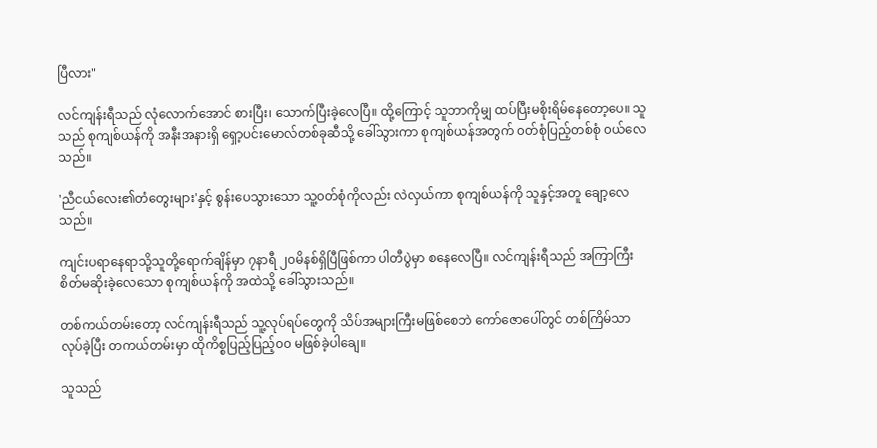ပြီလား"

လင်ကျန်းရီသည် လုံလောက်အောင် စားပြီး၊ သောက်ပြီးခဲ့လေပြီ။ ထို့ကြောင့် သူဘာကိုမျှ ထပ်ပြီးမစိုးရိမ်နေတော့ပေ။ သူသည် စုကျစ်ယန်ကို အနီးအနားရှိ ရှော့ပင်းမောလ်တစ်ခုဆီသို့ ခေါ်သွားကာ စုကျစ်ယန်အတွက် ၀တ်စုံပြည့်တစ်စုံ ၀ယ်လေသည်။

'ညီငယ်လေး၏တံတွေးများ'နှင့် စွန်းပေသွားသော သူ့၀တ်စုံကိုလည်း လဲလှယ်ကာ စုကျစ်ယန်ကို သူနှင့်အတူ ချော့လေသည်။

ကျင်းပရာနေရာသို့သူတို့ရောက်ချိန်မှာ ၇နာရီ ၂၀မိနစ်ရှိပြီဖြစ်ကာ ပါတီပွဲမှာ စနေလေပြီ။ လင်ကျန်းရီသည် အကြာကြီးစိတ်မဆိုးခဲ့လေသော စုကျစ်ယန်ကို အထဲသို့ ခေါ်သွားသည်။

တစ်ကယ်တမ်းတော့ လင်ကျန်းရီသည် သူ့လုပ်ရပ်တွေကို သိပ်အများကြီးမဖြစ်စေဘဲ ကော်ဇောပေါ်တွင် တစ်ကြိမ်သာ လုပ်ခဲ့ပြီး တကယ်တမ်းမှာ ထိုကိစ္စပြည့်ပြည့်၀၀ မဖြစ်ခဲ့ပါချေ။

သူသည်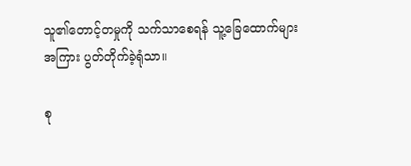သူ၏တောင့်တမှုကို သက်သာစေရန် သူ့ခြေထောက်များအကြား ပွတ်တိုက်ခဲ့ရုံသာ။

စု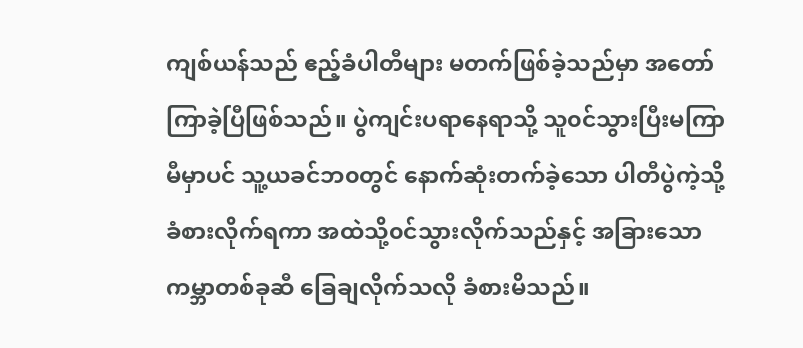ကျစ်ယန်သည် ဧည့်ခံပါတီများ မတက်ဖြစ်ခဲ့သည်မှာ အတော်ကြာခဲ့ပြီဖြစ်သည်။ ပွဲကျင်းပရာနေရာသို့ သူ၀င်သွားပြီးမကြာမီမှာပင် သူ့ယခင်ဘ၀တွင် နောက်ဆုံးတက်ခဲ့သော ပါတီပွဲကဲ့သို့ ခံစားလိုက်ရကာ အထဲသို့၀င်သွားလိုက်သည်နှင့် အခြားသောကမ္ဘာတစ်ခုဆီ ခြေချလိုက်သလို ခံစားမိသည်။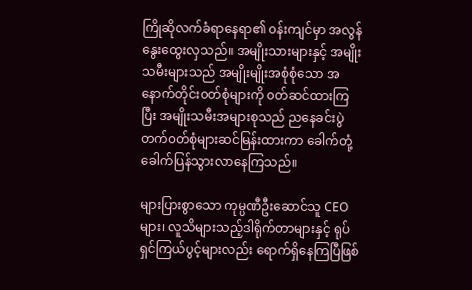ကြိုဆိုလက်ခံရာနေရာ၏ ၀န်းကျင်မှာ အလွန်နွေးထွေးလှသည်။ အမျိုးသားများနှင့် အမျိုးသမီးများသည် အမျိုးမျိုးအစုံစုံသော အနောက်တိုင်း၀တ်စုံများကို ၀တ်ဆင်ထားကြပြီး အမျိုးသမီးအများစုသည် ညနေခင်းပွဲတက်၀တ်စုံများဆင်မြန်းထားကာ ခေါက်တုံ့ခေါက်ပြန်သွားလာနေကြသည်။

များပြားစွာသော ကုမ္ပဏီဦးဆောင်သူ CEOများ၊ လူသိများသည့်ဒါရိုက်တာများနှင့် ရုပ်ရှင်ကြယ်ပွင့်များလည်း ရောက်ရှိနေကြပြီဖြစ်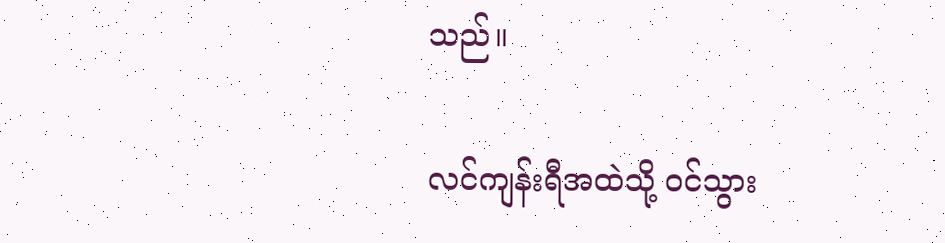သည်။

လင်ကျန်းရီအထဲသို့ ၀င်သွား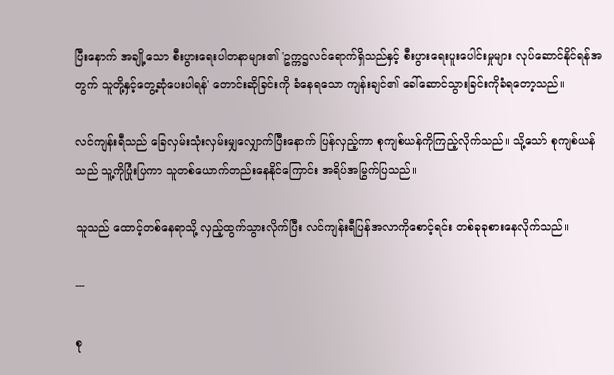ပြီးနောက် အချို့သော စီးပွားရေးပါတနာများ၏ 'ဥက္ကဌလင်ရောက်ရှိသည်နှင့် စီးပွားရေးပူးပေါင်းမှုများ လုပ်ဆောင်နိုင်ရန်အတွက် သူတို့နှင့်တွေ့ဆုံပေးပါရန်' တောင်းဆိုခြင်းကို ခံနေရသော ကျန်းချင်၏ ခေါ်ဆောင်သွားခြင်းကိုခံရတော့သည်။

လင်ကျန်းရီသည် ခြေလှမ်းသုံးလှမ်းမျှလျှောက်ပြီးနောက် ပြန်လှည့်ကာ စုကျစ်ယန်ကိုကြည့်လိုက်သည်။ သို့သော် စုကျစ်ယန်သည် သူ့ကိုပြုံးပြကာ သူတစ်ယောက်တည်းနေနိုင်ကြောင်း အရိပ်အမြွက်ပြသည်။

သူသည် ထောင့်တစ်နေရာသို့ လှည့်ထွက်သွားလိုက်ပြီး လင်ကျန်းရီပြန်အလာကိုစောင့်ရင်း တစ်ခုခုစားနေလိုက်သည်။

---

စု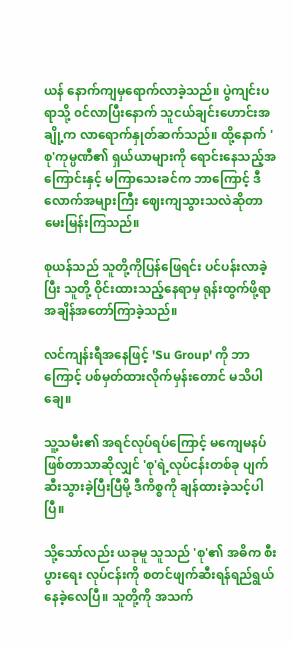ယန် နောက်ကျမှရောက်လာခဲ့သည်။ ပွဲကျင်းပရာသို့ ၀င်လာပြီးနောက် သူငယ်ချင်းဟောင်းအချို့က လာရောက်နှုတ်ဆက်သည်။ ထို့နောက် 'စု'ကုမ္ပဏီ၏ ရှယ်ယာများကို ရောင်းနေသည့်အကြောင်းနှင့် မကြာသေးခင်က ဘာကြောင့် ဒီလောက်အများကြီး ဈေးကျသွားသလဲဆိုတာ မေးမြန်းကြသည်။

စုယန်သည် သူတို့ကိုပြန်ဖြေရင်း ပင်ပန်းလာခဲ့ပြီး သူတို့ ဝိုင်းထားသည့်နေရာမှ ရုန်းထွက်ဖို့ရာ အချိန်အတော်ကြာခဲ့သည်။

လင်ကျန်းရီအနေဖြင့် 'Su Group' ကို ဘာကြောင့် ပစ်မှတ်ထားလိုက်မှန်းတောင် မသိပါချေ။

သူ့သမီး၏ အရင်လုပ်ရပ်ကြောင့် မကျေမနပ်ဖြစ်တာသာဆိုလျှင် 'စု'ရဲ့လုပ်ငန်းတစ်ခု ပျက်ဆီးသွားခဲ့ပြီးပြီမို့ ဒီကိစ္စကို ချန်ထားခဲ့သင့်ပါပြီ။

သို့သော်လည်း ယခုမူ သူသည် 'စု'၏ အဓိက စီးပွားရေး လုပ်ငန်းကို စတင်ဖျက်ဆီးရန်ရည်ရွယ်နေခဲ့လေပြီ။ သူတို့ကို အသက်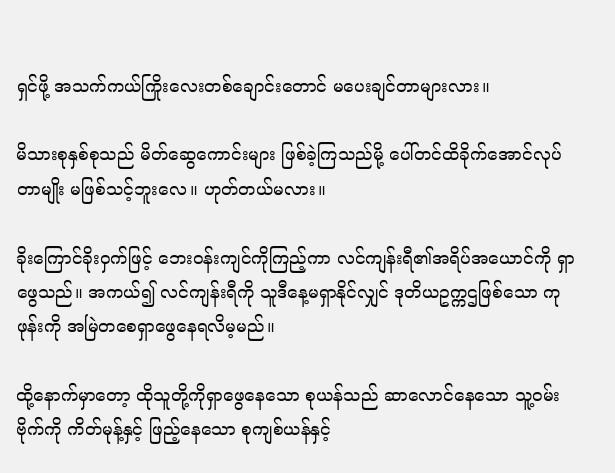ရှင်ဖို့ အသက်ကယ်ကြိုးလေးတစ်ချောင်းတောင် မပေးချင်တာများလား။

မိသားစုနှစ်စုသည် မိတ်ဆွေကောင်းများ ဖြစ်ခဲ့ကြသည်မို့ ပေါ်တင်ထိခိုက်အောင်လုပ်တာမျိုး မဖြစ်သင့်ဘူးလေ။ ဟုတ်တယ်မလား။

ခိုးကြောင်ခိုး၀ှက်ဖြင့် ဘေး၀န်းကျင်ကိုကြည့်ကာ လင်ကျန်းရီ၏အရိပ်အယောင်ကို ရှာဖွေသည်။ အကယ်၍ လင်ကျန်းရီကို သူဒီနေ့မရှာနိုင်လျှင် ဒုတိယဥက္ကဌဖြစ်သော ကုဖုန်းကို အမြဲတစေရှာဖွေနေရလိမ့မည်။

ထို့နောက်မှာတော့ ထိုသူတို့ကိုရှာဖွေနေသော စုယန်သည် ဆာလောင်နေသော သူ့၀မ်းဗိုက်ကို ကိတ်မုန့်နှင့် ဖြည့်နေသော စုကျစ်ယန်နှင့်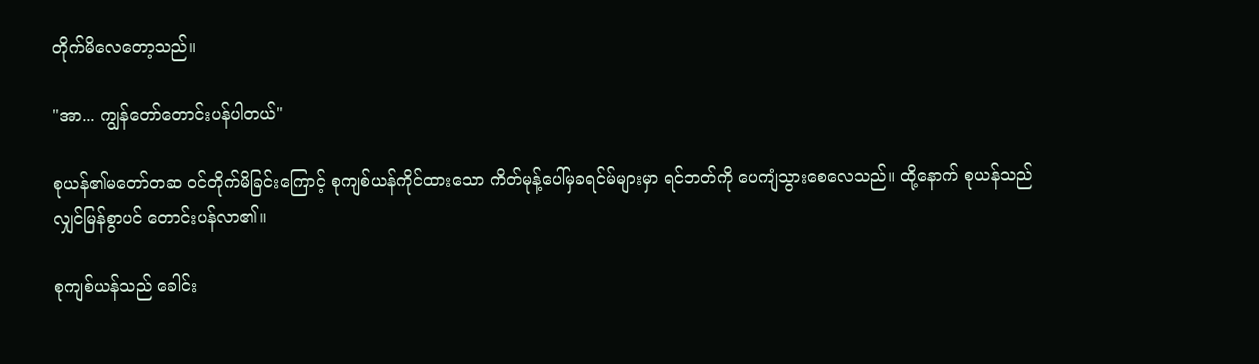တိုက်မိလေတော့သည်။

"အာ... ကျွန်တော်တောင်းပန်ပါတယ်"

စုယန်၏မတော်တဆ ၀င်တိုက်မိခြင်းကြောင့် စုကျစ်ယန်ကိုင်ထားသော ကိတ်မုန့်ပေါ်မှခရင်မ်များမှာ ရင်ဘတ်ကို ပေကျံသွားစေလေသည်။ ထို့နောက် စုယန်သည် လျှင်မြန်စွာပင် တောင်းပန်လာ၏။

စုကျစ်ယန်သည် ခေါင်း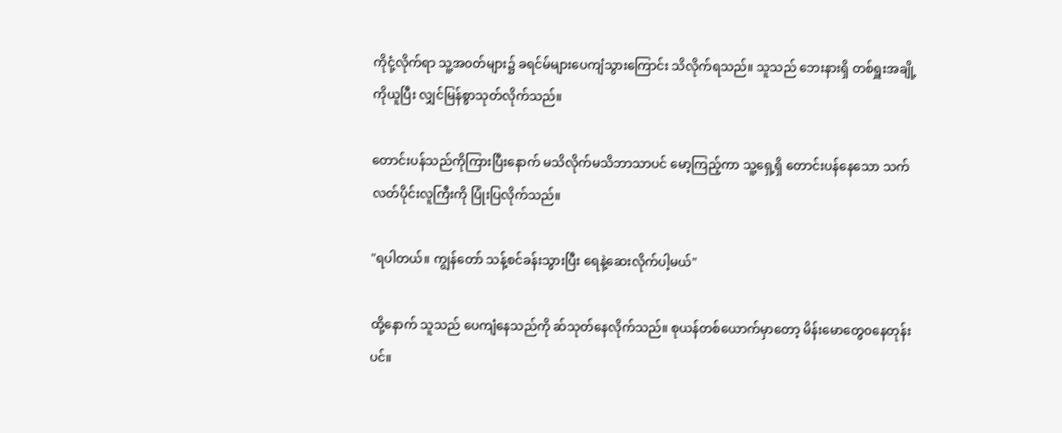ကိုငုံ့လိုက်ရာ သူ့အ၀တ်များ၌ ခရင်မ်များပေကျံသွားကြောင်း သိလိုက်ရသည်။ သူသည် ဘေးနားရှိ တစ်ရှူးအချို့ကိုယူပြီး လျှင်မြန်စွာသုတ်လိုက်သည်။

တောင်းပန်သည်ကိုကြားပြီးနောက် မသိလိုက်မသိဘာသာပင် မော့ကြည့်ကာ သူ့ရှေ့ရှိ တောင်းပန်နေသော သက်လတ်ပိုင်းလူကြီးကို ပြုံးပြလိုက်သည်။

"ရပါတယ်။ ကျွန်တော် သန့်စင်ခန်းသွားပြီး ရေနဲ့ဆေးလိုက်ပါ့မယ်"

ထို့နောက် သူသည် ပေကျံနေသည်ကို ဆ်သုတ်နေလိုက်သည်။ စုယန်တစ်ယောက်မှာတော့ မိန်းမောတွေ၀နေတုန်းပင်။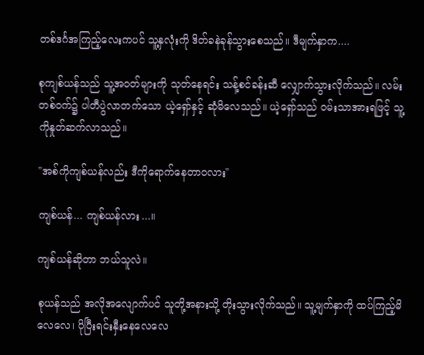တစ်ဒင်္ဂအကြည့်လေးကပင် သူ့နှလုံးကို ဒိတ်ခနဲခုန်သွားစေသည်။ ဒီမျက်နှာက....

စုကျစ်ယန်သည် သူ့အ၀တ်များကို သုတ်နေရင်း သန့်စင်ခန်းဆီ လျှောက်သွားလိုက်သည်။ လမ်းတစ်၀က်၌ ပါတီပွဲလာတက်သော ယဲ့ရှော်နှင့် ဆုံမိလေသည်။ ယဲ့ရှော်သည် ၀မ်းသာအားရဖြင့် သူ့ကိုနှုတ်ဆက်လာသည်။

"အစ်ကိုကျစ်ယန်လည်း ဒီကိုရောက်နေတာ၀လား"

ကျစ်ယန်... ကျစ်ယန်လား...။

ကျစ်ယန်ဆိုတာ ဘယ်သူလဲ။

စုယန်သည် အလိုအလျောက်ပင် သူတို့အနားသို့ တိုးသွားလိုက်သည်။ သူ့မျက်နှာကို ထပ်ကြည့်မိလေလေ၊ ပိုပြီးရင်းနှီးနေလေလေ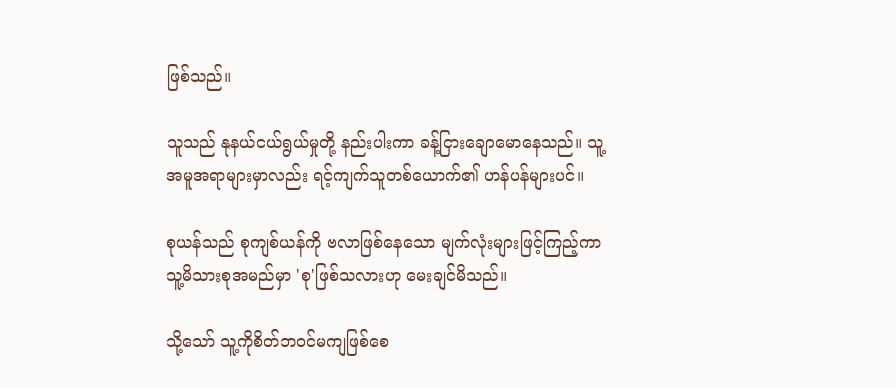ဖြစ်သည်။

သူသည် နုနယ်ငယ်ရွယ်မှုတို့ နည်းပါးကာ ခန့်ငြားချောမောနေသည်။ သူ့အမူအရာများမှာလည်း ရင့်ကျက်သူတစ်ယောက်၏ ဟန်ပန်များပင်။

စုယန်သည် စုကျစ်ယန်ကို ဗလာဖြစ်နေသော မျက်လုံးများဖြင့်ကြည့်ကာ သူ့မိသားစုအမည်မှာ 'စု'ဖြစ်သလားဟု မေးချင်မိသည်။

သို့သော် သူ့ကိုစိတ်ဘ၀င်မကျဖြစ်စေ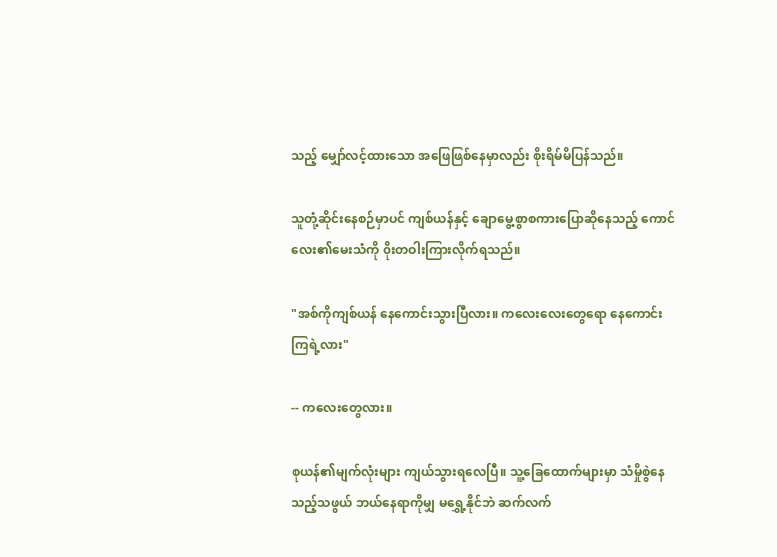သည့် မျှော်လင့်ထားသော အဖြေဖြစ်နေမှာလည်း စိုးရိမ်မိပြန်သည်။

သူတုံ့ဆိုင်းနေစဉ်မှာပင် ကျစ်ယန်နှင့် ချောမွေ့စွာစကားပြောဆိုနေသည့် ကောင်လေး၏မေးသံကို ၀ိုးတဝါးကြားလိုက်ရသည်။

"အစ်ကိုကျစ်ယန် နေကောင်းသွားပြီလား။ ကလေးလေးတွေရော နေကောင်းကြရဲ့လား"

-- ကလေးတွေလား။

စုယန်၏မျက်လုံးများ ကျယ်သွားရလေပြီ။ သူ့ခြေထောက်များမှာ သံမှိုစွဲနေသည့်သဖွယ် ဘယ်နေရာကိုမျှ မရွှေ့နိုင်ဘဲ ဆက်လက်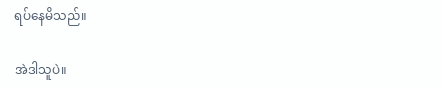ရပ်နေမိသည်။

အဲဒါသူပဲ။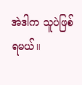အဲဒါက သူပဲဖြစ်ရမယ်။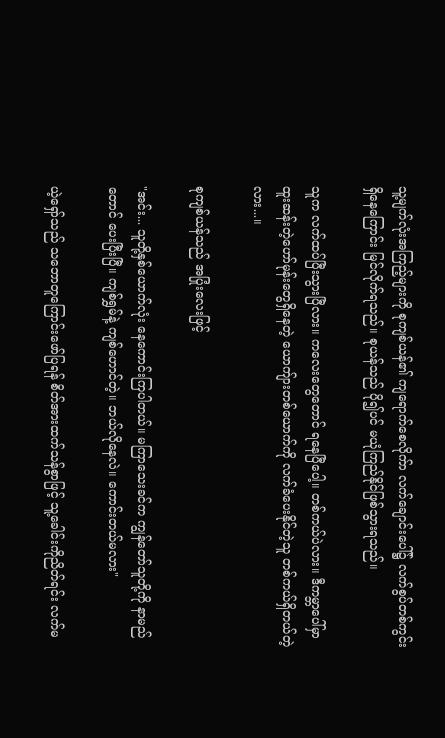သူ့မျက်လုံးအကြည့်များကို စုကျစ်ယန်၏ ကျရောက်စေလိုက်ာ လက်ချောင်းပေါ်၌ လက်စွပ်တစ်ကွင်းရှိနေကြောင်း မြင်လိုက်ရသည်။ စုယန်သည် ပို၍ပင် မယုံကြည်နိုင်ဖြစ်သွားရသည်။

သူက လက်ထပ်ပြီးသွားပြီလား။ ကလေးတွေတောင် ရနေပြီပေါ့။ တစ်ကယ်ပဲလား။ ဒီကမ္ဘာပေါ်မှာ ထူးဆန်းတဲ့ဟော်မုန်းတွေရှိနေတဲ့ ယောကျ်ားတစ်ယောက်ကို လက်ခံပေးနိုင်တဲ့သူ တစ်ကယ်ရှိတယ်တဲ့လား...။

စုကျစ်ယန်သည် အပြုံးလေးဖြင့်

"အင်း... သူတို့နှစ်ယောက်လုံး နေကောင်းကြပါတယ်။ မကြာသေးခင်က ကျွန်တော်သူတို့ကို နာမည်တောင် ပေးပြီးပြီ။ ကျစ်ရွှမ်နဲ့ ကျစ်ဟောင်တဲ့။ ဘယ်လိုနေလဲ။ ကောင်းတယ်မလား"

ယဲ့ရှော်သည် သဘောတူကြောင်းဖော်ပြရန် စိတ်အားထက်သန်စွာဖြင့် သူ့ခေါင်းကိုညိတ်ရင်း လက်မ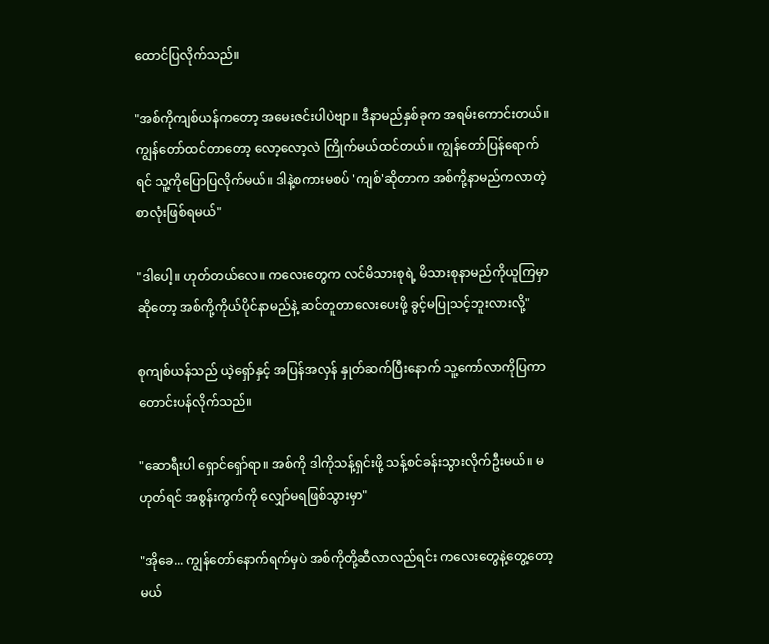ထောင်ပြလိုက်သည်။

"အစ်ကိုကျစ်ယန်ကတော့ အမေးဇင်းပါပဲဗျာ။ ဒီနာမည်နှစ်ခုက အရမ်းကောင်းတယ်။ ကျွန်တော်ထင်တာတော့ လော့လော့လဲ ကြိုက်မယ်ထင်တယ်။ ကျွန်တော်ပြန်ရောက်ရင် သူ့ကိုပြောပြလိုက်မယ်။ ဒါနဲ့စကားမစပ် 'ကျစ်'ဆိုတာက အစ်ကို့နာမည်ကလာတဲ့စာလုံးဖြစ်ရမယ်"

"ဒါပေါ့။ ဟုတ်တယ်လေ။ ကလေးတွေက လင်မိသားစုရဲ့ မိသားစုနာမည်ကိုယူကြမှာဆိုတော့ အစ်ကို့ကိုယ်ပိုင်နာမည်နဲ့ ဆင်တူတာလေးပေးဖို့ ခွင့်မပြုသင့်ဘူးလားလို့"

စုကျစ်ယန်သည် ယဲ့ရှော်နှင့် အပြန်အလှန် နှုတ်ဆက်ပြီးနောက် သူ့ကော်လာကိုပြကာ တောင်းပန်လိုက်သည်။

"ဆောရီးပါ ရှောင်ရှော်ရာ။ အစ်ကို ဒါကိုသန့်ရှင်းဖို့ သန့်စင်ခန်းသွားလိုက်ဦးမယ်။ မဟုတ်ရင် အစွန်းကွက်ကို လျှော်မရဖြစ်သွားမှာ"

"အိုခေ... ကျွန်တော်နောက်ရက်မှပဲ အစ်ကိုတို့ဆီလာလည်ရင်း ကလေးတွေနဲ့တွေ့တော့မယ်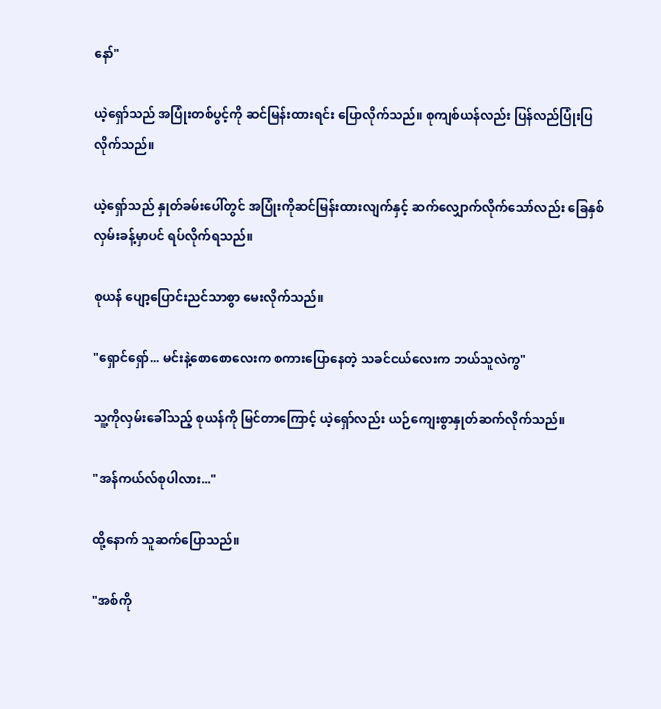နော်"

ယဲ့ရှော်သည် အပြုံးတစ်ပွင့်ကို ဆင်မြန်းထားရင်း ပြောလိုက်သည်။ စုကျစ်ယန်လည်း ပြန်လည်ပြုံးပြလိုက်သည်။

ယဲ့ရှော်သည် နှုတ်ခမ်းပေါ်တွင် အပြုံးကိုဆင်မြန်းထားလျက်နှင့် ဆက်လျှောက်လိုက်သော်လည်း ခြေနှစ်လှမ်းခန့်မှာပင် ရပ်လိုက်ရသည်။

စုယန် ပျော့ပြောင်းညင်သာစွာ မေးလိုက်သည်။

"ရှောင်ရှော်... မင်းနဲ့စောစောလေးက စကားပြောနေတဲ့ သခင်ငယ်လေးက ဘယ်သူလဲကွ"

သူ့ကိုလှမ်းခေါ်သည့် စုယန်ကို မြင်တာကြောင့် ယဲ့ရှော်လည်း ယဉ်ကျေးစွာနှုတ်ဆက်လိုက်သည်။

"အန်ကယ်လ်စုပါလား..."

ထို့နောက် သူဆက်ပြောသည်။

"အစ်ကို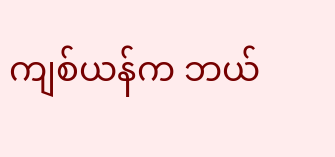ကျစ်ယန်က ဘယ်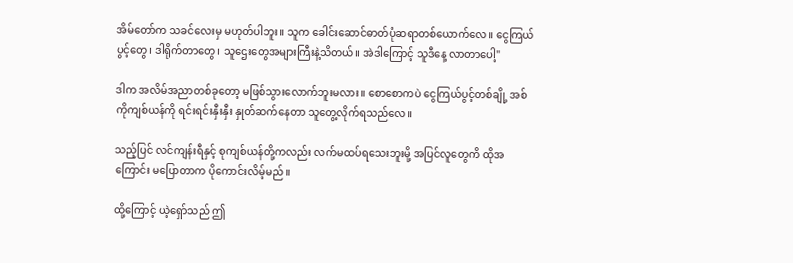အိမ်တော်က သခင်လေးမှ မဟုတ်ပါဘူး။ သူက ခေါင်းဆောင်ဓာတ်ပုံဆရာတစ်ယောက်လေ။ ငွေကြယ်ပွင့်တွေ၊ ဒါရိုက်တာတွေ၊ သူဌေးတွေအများကြီးနဲ့သိတယ်။ အဲဒါကြောင့် သူဒီနေ့ လာတာပေါ့"

ဒါက အလိမ်အညာတစ်ခုတော့ မဖြစ်သွားလောက်ဘူးမလား။ စောစောကပဲ ငွေကြယ်ပွင့်တစ်ချို့ အစ်ကိုကျစ်ယန်ကို ရင်းရင်းနှီးနှီး နှုတ်ဆက်နေတာ သူတွေ့လိုက်ရသည်လေ။

သည့်ပြင် လင်ကျန်းရီနှင့် စုကျစ်ယန်တို့ကလည်း လက်မထပ်ရသေးဘူးမို့ အပြင်လူတွေကိ ထိုအကြောင်း မပြောတာက ပိုကောင်းလိမ့်မည်။

ထို့ကြောင့် ယဲ့ရှော်သည် ဤ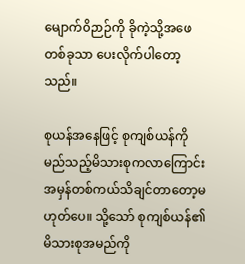မျောက်၀ိဉာဉ်ကို ခိုကဲ့သို့အဖေတစ်ခုသာ ပေးလိုက်ပါတော့သည်။

စုယန်အနေဖြင့် စုကျစ်ယန်ကို မည်သည့်မိသားစုကလာကြောင်း အမှန်တစ်ကယ်သိချင်တာတော့မဟုတ်ပေ။ သို့သော် စုကျစ်ယန်၏ မိသားစုအမည်ကို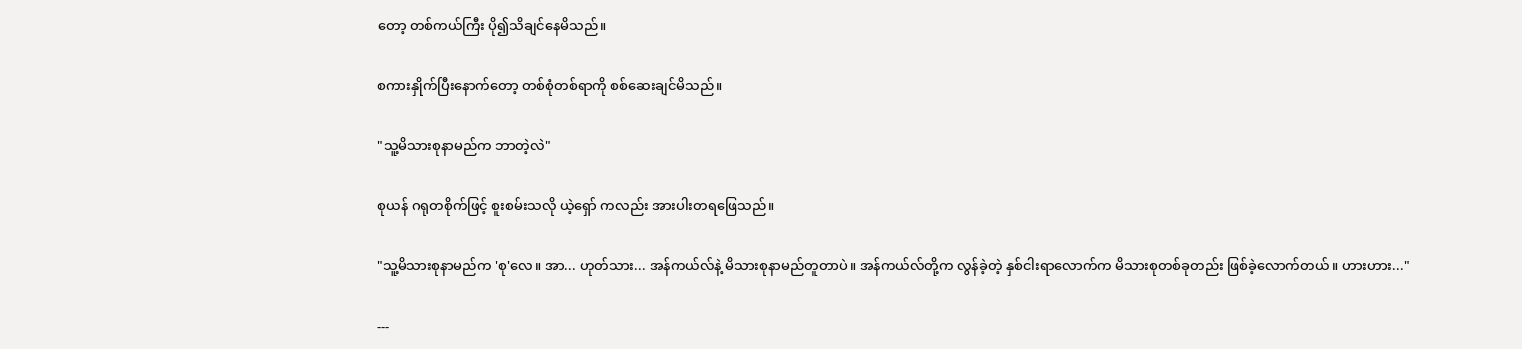တော့ တစ်ကယ်ကြီး ပို၍သိချင်နေမိသည်။

စကားနှိုက်ပြီးနောက်တော့ တစ်စုံတစ်ရာကို စစ်ဆေးချင်မိသည်။

"သူ့မိသားစုနာမည်က ဘာတဲ့လဲ"

စုယန် ဂရုတစိုက်ဖြင့် စူးစမ်းသလို ယဲ့ရှော် ကလည်း အားပါးတရဖြေသည်။

"သူ့မိသားစုနာမည်က 'စု'လေ။ အာ... ဟုတ်သား... အန်ကယ်လ်နဲ့ မိသားစုနာမည်တူတာပဲ။ အန်ကယ်လ်တို့က လွန်ခဲ့တဲ့ နှစ်ငါးရာလောက်က မိသားစုတစ်ခုတည်း ဖြစ်ခဲ့လောက်တယ်။ ဟားဟား..."

---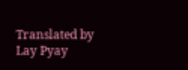Translated by Lay Pyay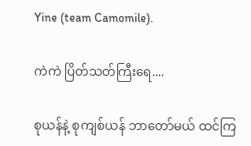Yine (team Camomile).

ကဲကဲ ပြိတ်သတ်ကြီးရေ....

စုယန်နဲ့ စုကျစ်ယန် ဘာတော်မယ် ထင်ကြ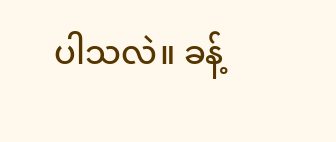ပါသလဲ။ ခန့်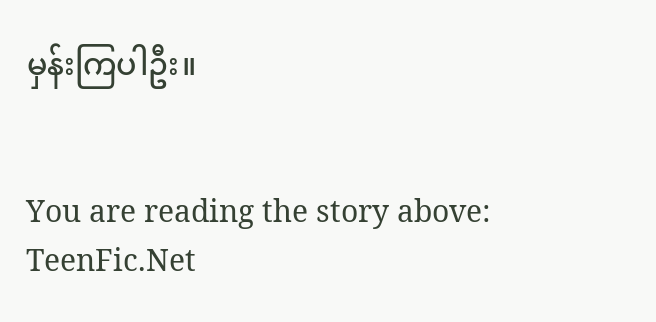မှန်းကြပါဦး။


You are reading the story above: TeenFic.Net